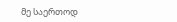მე საერთოდ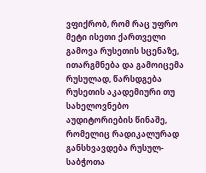ვფიქრობ, რომ რაც უფრო მეტი ისეთი ქართველი გამოვა რუსეთის სცენაზე, ითარგმნება და გამოიცემა რუსულად, წარსდგება რუსეთის აკადემიური თუ სახელოვნებო აუდიტორიების წინაშე, რომელიც რადიკალურად განსხვავდება რუსულ-საბჭოთა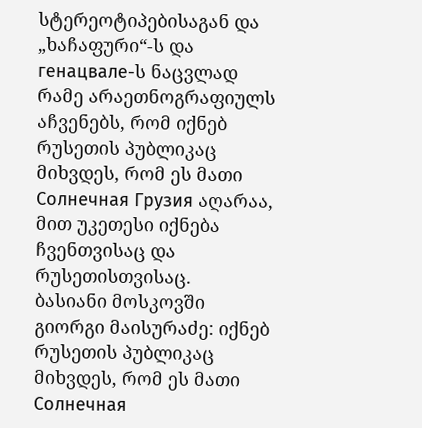სტერეოტიპებისაგან და „ხაჩაფური“-ს და генацвале-ს ნაცვლად რამე არაეთნოგრაფიულს აჩვენებს, რომ იქნებ რუსეთის პუბლიკაც მიხვდეს, რომ ეს მათი Солнечная Грузия აღარაა, მით უკეთესი იქნება ჩვენთვისაც და რუსეთისთვისაც.
ბასიანი მოსკოვში
გიორგი მაისურაძე: იქნებ რუსეთის პუბლიკაც მიხვდეს, რომ ეს მათი Солнечная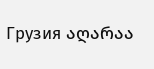Грузия აღარაა